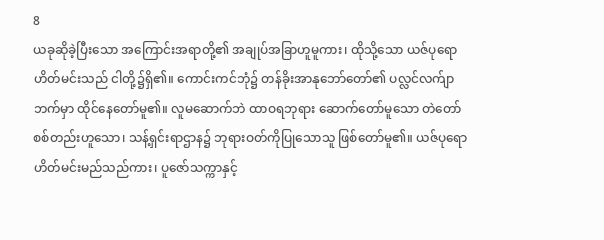8
ယခုဆိုခဲ့ပြီးသော အကြောင်းအရာတို့၏ အချုပ်အခြာဟူမူကား၊ ထိုသို့သော ယဇ်ပုရောဟိတ်မင်းသည် ငါတို့၌ရှိ၏။ ကောင်းကင်ဘုံ၌ တန်ခိုးအာနုဘော်တော်၏ ပလ္လင်လက်ျာဘက်မှာ ထိုင်နေတော်မူ၏။ လူမဆောက်ဘဲ ထာဝရဘုရား ဆောက်တော်မူသော တဲတော်စစ်တည်းဟူသော၊ သန့်ရှင်းရာဌာန၌ ဘုရားဝတ်ကိုပြုသောသူ ဖြစ်တော်မူ၏။ ယဇ်ပုရောဟိတ်မင်းမည်သည်ကား၊ ပူဇော်သက္ကာနှင့်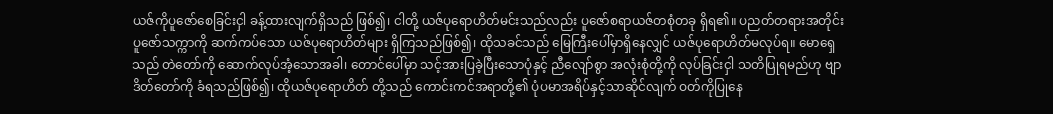ယဇ်ကိုပူဇော်စေခြင်းငှါ ခန့်ထားလျက်ရှိသည် ဖြစ်၍၊ ငါတို့ ယဇ်ပုရောဟိတ်မင်းသည်လည်း ပူဇော်စရာယဇ်တစုံတခု ရှိရ၏။ ပညတ်တရားအတိုင်း ပူဇော်သက္ကာကို ဆက်ကပ်သော ယဇ်ပုရောဟိတ်များ ရှိကြသည်ဖြစ်၍၊ ထိုသခင်သည် မြေကြီးပေါ်မှာရှိနေလျှင် ယဇ်ပုရောဟိတ်မလုပ်ရ။ မောရှေသည် တဲတော်ကို ဆောက်လုပ်အံ့သောအခါ၊ တောင်ပေါ်မှာ သင့်အားပြခဲ့ပြီးသောပုံနှင့် ညီလျော်စွာ အလုံးစုံတို့ကို လုပ်ခြင်းငှါ သတိပြုရမည်ဟု ဗျာဒိတ်တော်ကို ခံရသည်ဖြစ်၍၊ ထိုယဇ်ပုရောဟိတ် တို့သည် ကောင်းကင်အရာတို့၏ ပုံပမာအရိပ်နှင့်သာဆိုင်လျက် ဝတ်ကိုပြုနေ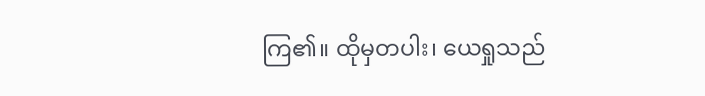ကြ၏။ ထိုမှတပါး၊ ယေရှုသည်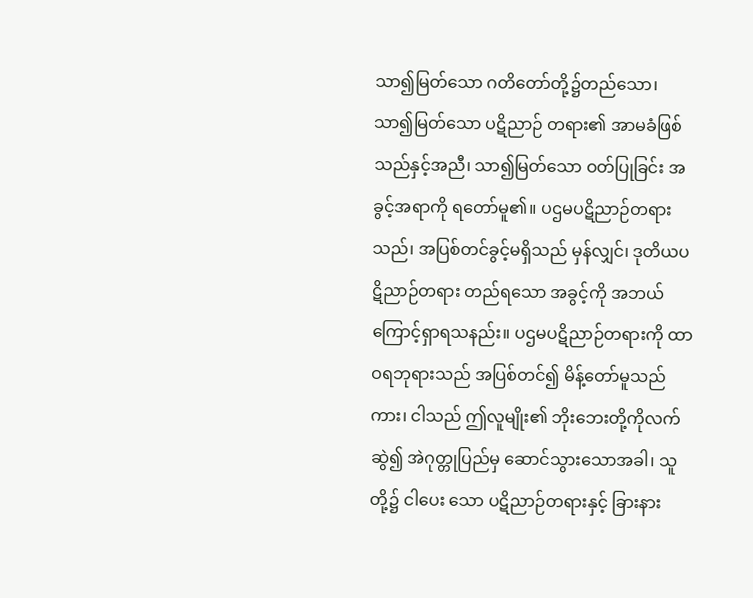သာ၍မြတ်သော ဂတိတော်တို့၌တည်သော၊ သာ၍မြတ်သော ပဋိညာဉ် တရား၏ အာမခံဖြစ်သည်နှင့်အညီ၊ သာ၍မြတ်သော ဝတ်ပြုခြင်း အခွင့်အရာကို ရတော်မူ၏။ ပဌမပဋိညာဉ်တရားသည်၊ အပြစ်တင်ခွင့်မရှိသည် မှန်လျှင်၊ ဒုတိယပဋိညာဉ်တရား တည်ရသော အခွင့်ကို အဘယ်ကြောင့်ရှာရသနည်း။ ပဌမပဋိညာဉ်တရားကို ထာဝရဘုရားသည် အပြစ်တင်၍ မိန့်တော်မူသည်ကား၊ ငါသည် ဤလူမျိုး၏ ဘိုးဘေးတို့ကိုလက်ဆွဲ၍ အဲဂုတ္တုပြည်မှ ဆောင်သွားသောအခါ၊ သူတို့၌ ငါပေး သော ပဋိညာဉ်တရားနှင့် ခြားနား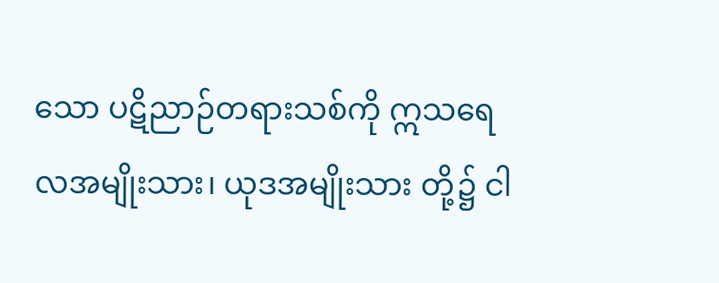သော ပဋိညာဉ်တရားသစ်ကို ဣသရေလအမျိုးသား၊ ယုဒအမျိုးသား တို့၌ ငါ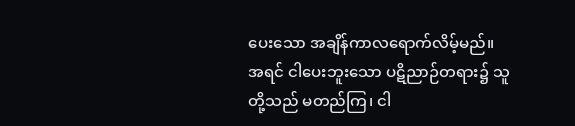ပေးသော အချိန်ကာလရောက်လိမ့်မည်။ အရင် ငါပေးဘူးသော ပဋိညာဉ်တရား၌ သူတို့သည် မတည်ကြ၊ ငါ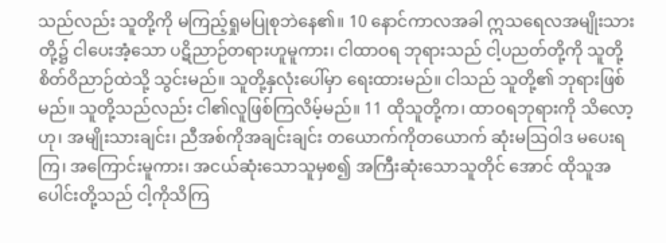သည်လည်း သူတို့ကို မကြည့်ရှုမပြုစုဘဲနေ၏။ 10 နောင်ကာလအခါ ဣသရေလအမျိုးသားတို့၌ ငါပေးအံ့သော ပဋိညာဉ်တရားဟူမူကား၊ ငါထာဝရ ဘုရားသည် ငါ့ပညတ်တို့ကို သူတို့ စိတ်ဝိညာဉ်ထဲသို့ သွင်းမည်။ သူတို့နှလုံးပေါ်မှာ ရေးထားမည်။ ငါသည် သူတို့၏ ဘုရားဖြစ်မည်။ သူတို့သည်လည်း ငါ၏လူဖြစ်ကြလိမ့်မည်။ 11 ထိုသူတို့က၊ ထာဝရဘုရားကို သိလော့ဟု၊ အမျိုးသားချင်း၊ ညီအစ်ကိုအချင်းချင်း တယောက်ကိုတယောက် ဆုံးမဩဝါဒ မပေးရကြ၊ အကြောင်းမူကား၊ အငယ်ဆုံးသောသူမှစ၍ အကြီးဆုံးသောသူတိုင် အောင် ထိုသူအပေါင်းတို့သည် ငါ့ကိုသိကြ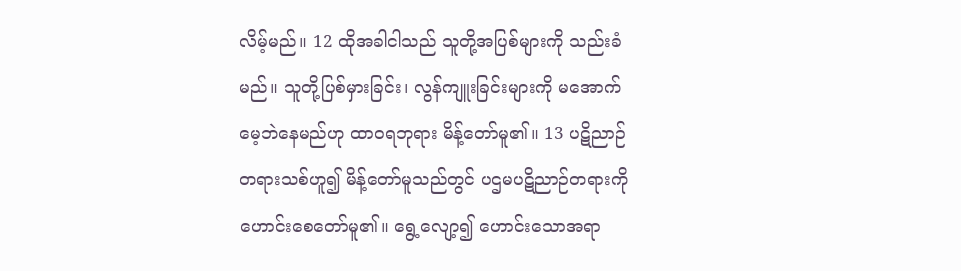လိမ့်မည်။ 12 ထိုအခါငါသည် သူတို့အပြစ်များကို သည်းခံမည်။ သူတို့ပြစ်မှားခြင်း၊ လွန်ကျူးခြင်းများကို မအောက် မေ့ဘဲနေမည်ဟု ထာဝရဘုရား မိန့်တော်မူ၏။ 13 ပဋိညာဉ်တရားသစ်ဟူ၍ မိန့်တော်မူသည်တွင် ပဌမပဋိညာဉ်တရားကို ဟောင်းစေတော်မူ၏။ ရွေ့လျော့၍ ဟောင်းသောအရာ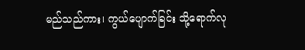မည်သည်ကား၊ ကွယ်ပျောက်ခြင်း သို့ရောက်လု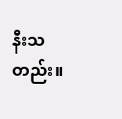နီးသတည်း။